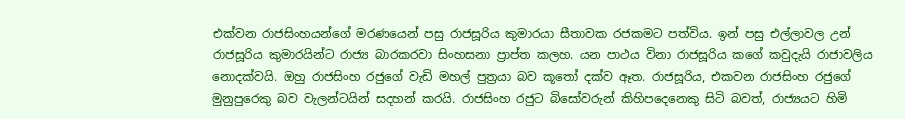එක්වන රාජසිංහයන්ගේ මරණයෙන් පසු රාජසූරිය කුමාරයා සීතාවක රජකමට පත්විය. ඉන් පසු එල්ලාවල උන් රාජසූරිය කුමාරයින්ට රාජ්‍ය බාරකරවා සිංහසනා ප්‍රාප්ත කලහ. යන පාථය විනා රාජසූරිය කගේ කවුදැයි රාජාවලිය නොදක්වයි. ඔහු රාජසිංහ රජුගේ වැඩි මහල් පුත්‍රයා බව කූ‍තෝ දක්ව ඈත. රාජසූරිය, එකවන රාජසිංහ රජුගේ මුනුපුරෙකු බව වැලන්ටයින් සදහන් කරයි. රාජසිංහ රජුට බිසෝවරුන් කිහිපදෙනෙකු සිටි බවත්, රාජ්‍යයට හිමි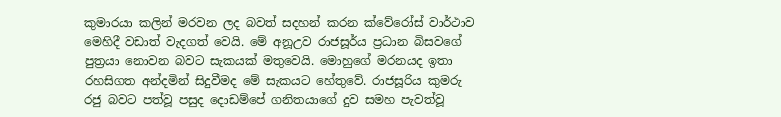කුමාරයා කලින් මරවන ලද බවත් සදහන් කරන ක්වේරෝස් වාර්ථාව මෙහිදී වඩාත් වැදගත් වෙයි. මේ අනූඋව රාජසූර්ය ප්‍රධාන බිසවගේ පුත්‍රයා නොවන බවට සැකයක් මතුවෙයි. මොහුගේ මරනයද ඉතා රහසිගත අන්දමින් සිදුවීමද මේ සැකයට හේතුවේ. රාජසූරිය කුමරු රජු බවට පත්වූ පසුද දොඩම්පේ ගනිතයාගේ දුව සමහ පැවත්වූ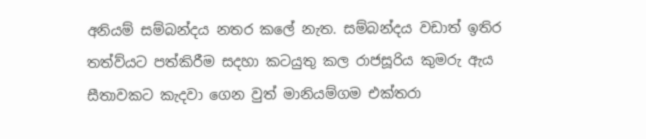අනියම් සම්බන්දය නතර කලේ නැත. සම්බන්දය වඩාත් ඉතිර තත්ව්යට පත්කිරීම සදහා කටයුතු කල රාජසූරිය කුමරු ඇය සීතාවකට කැදවා ගෙන වුත් මානියම්ගම එක්තරා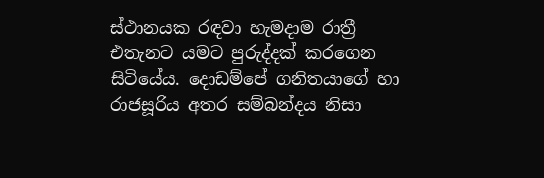ස්ථානයක රඳවා හැමදාම රාත්‍රී එතැනට යමට පුරුද්දක් කරගෙන සිටියේය. දොඩම්පේ ගනිතයාගේ හා රාජසූරිය අතර සම්බන්දය නිසා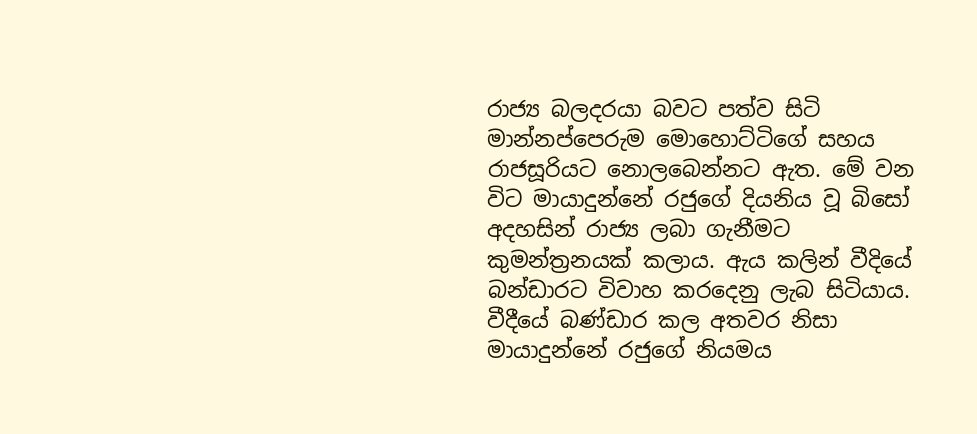රාජ්‍ය බලදරයා බවට පත්ව සිටි මාන්නප්පෙරුම මොහොට්ටිගේ සහය රාජසූරියට නොලබෙන්නට ඇත. මේ වන විට මායාදුන්නේ රජුගේ දියනිය වූ බිසෝ අදහසින් රාජ්‍ය ලබා ගැනීමට කුමන්ත්‍රනයක් කලාය. ඇය කලින් වීදියේ බන්ඩාරට විවාහ කරදෙනු ලැබ සිටියාය. වීදීයේ බණ්ඩාර කල අතවර නිසා මායාදුන්නේ රජුගේ නියමය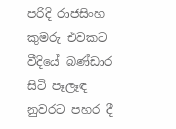පරිදි රාජසිංහ කුමරු එවකට වීදියේ බණ්ඩාර සිටි පෑලෑඳ නුවරට පහර දී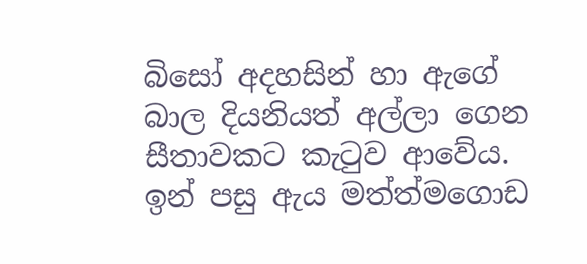බිසෝ අදහසින් හා ඇගේ බාල දියනියත් අල්ලා ගෙන සීතාවකට කැ‍ටුව ආවේය. ඉන් පසු ඇය මත්ත්මගොඩ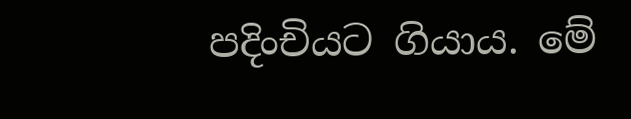පදිංචියට ගියාය. මේ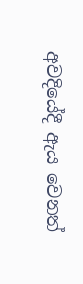අවදියේදී ඇය වෙනත්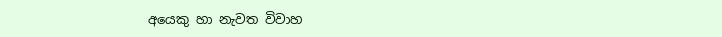අයෙකු හා නැවත විවාහ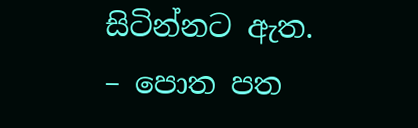සිටින්නට ඇත.
– පොත පත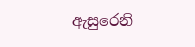ඇසුරෙනි